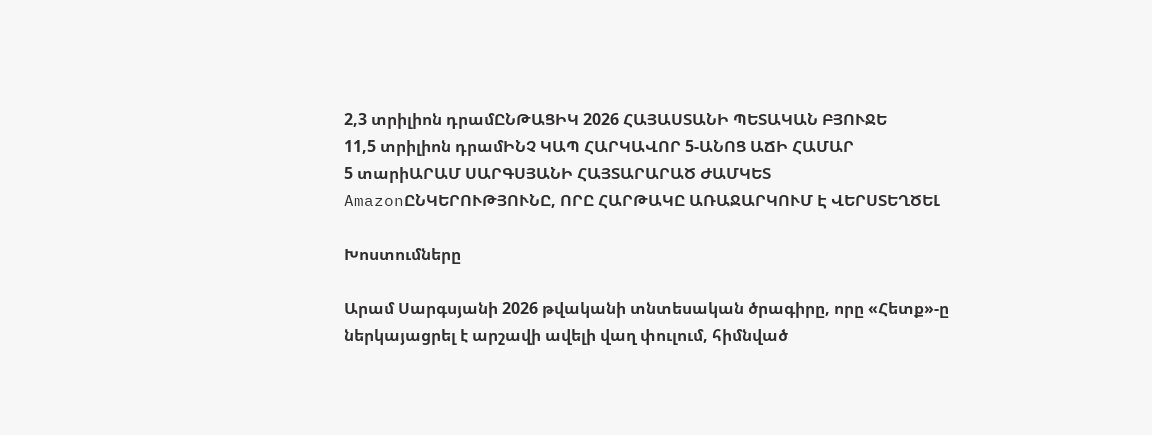2,3 տրիլիոն դրամԸՆԹԱՑԻԿ 2026 ՀԱՅԱՍՏԱՆԻ ՊԵՏԱԿԱՆ ԲՅՈՒՋԵ
11,5 տրիլիոն դրամԻՆՉ ԿԱՊ ՀԱՐԿԱՎՈՐ 5-ԱՆՈՑ ԱՃԻ ՀԱՄԱՐ
5 տարիԱՐԱՄ ՍԱՐԳՍՅԱՆԻ ՀԱՅՏԱՐԱՐԱԾ ԺԱՄԿԵՏ
AmazonԸՆԿԵՐՈՒԹՅՈՒՆԸ, ՈՐԸ ՀԱՐԹԱԿԸ ԱՌԱՋԱՐԿՈՒՄ Է ՎԵՐՍՏԵՂԾԵԼ

Խոստումները

Արամ Սարգսյանի 2026 թվականի տնտեսական ծրագիրը, որը «Հետք»-ը ներկայացրել է արշավի ավելի վաղ փուլում, հիմնված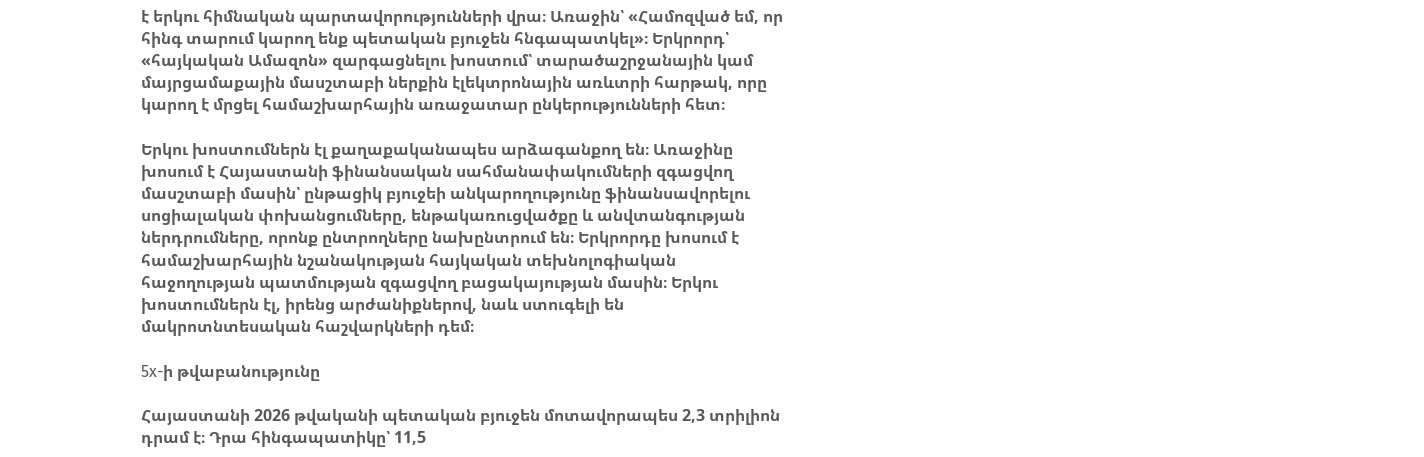է երկու հիմնական պարտավորությունների վրա։ Առաջին՝ «Համոզված եմ, որ հինգ տարում կարող ենք պետական բյուջեն հնգապատկել»։ Երկրորդ՝ «հայկական Ամազոն» զարգացնելու խոստում՝ տարածաշրջանային կամ մայրցամաքային մասշտաբի ներքին էլեկտրոնային առևտրի հարթակ, որը կարող է մրցել համաշխարհային առաջատար ընկերությունների հետ։

Երկու խոստումներն էլ քաղաքականապես արձագանքող են։ Առաջինը խոսում է Հայաստանի ֆինանսական սահմանափակումների զգացվող մասշտաբի մասին՝ ընթացիկ բյուջեի անկարողությունը ֆինանսավորելու սոցիալական փոխանցումները, ենթակառուցվածքը և անվտանգության ներդրումները, որոնք ընտրողները նախընտրում են։ Երկրորդը խոսում է համաշխարհային նշանակության հայկական տեխնոլոգիական հաջողության պատմության զգացվող բացակայության մասին։ Երկու խոստումներն էլ, իրենց արժանիքներով, նաև ստուգելի են մակրոտնտեսական հաշվարկների դեմ։

5x-ի թվաբանությունը

Հայաստանի 2026 թվականի պետական բյուջեն մոտավորապես 2,3 տրիլիոն դրամ է։ Դրա հինգապատիկը՝ 11,5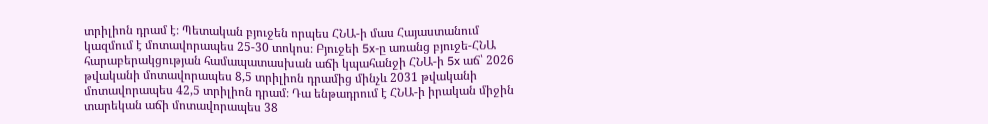տրիլիոն դրամ է։ Պետական բյուջեն որպես ՀՆԱ-ի մաս Հայաստանում կազմում է մոտավորապես 25-30 տոկոս։ Բյուջեի 5x-ը առանց բյուջե-ՀՆԱ հարաբերակցության համապատասխան աճի կպահանջի ՀՆԱ-ի 5x աճ՝ 2026 թվականի մոտավորապես 8,5 տրիլիոն դրամից մինչև 2031 թվականի մոտավորապես 42,5 տրիլիոն դրամ։ Դա ենթադրում է ՀՆԱ-ի իրական միջին տարեկան աճի մոտավորապես 38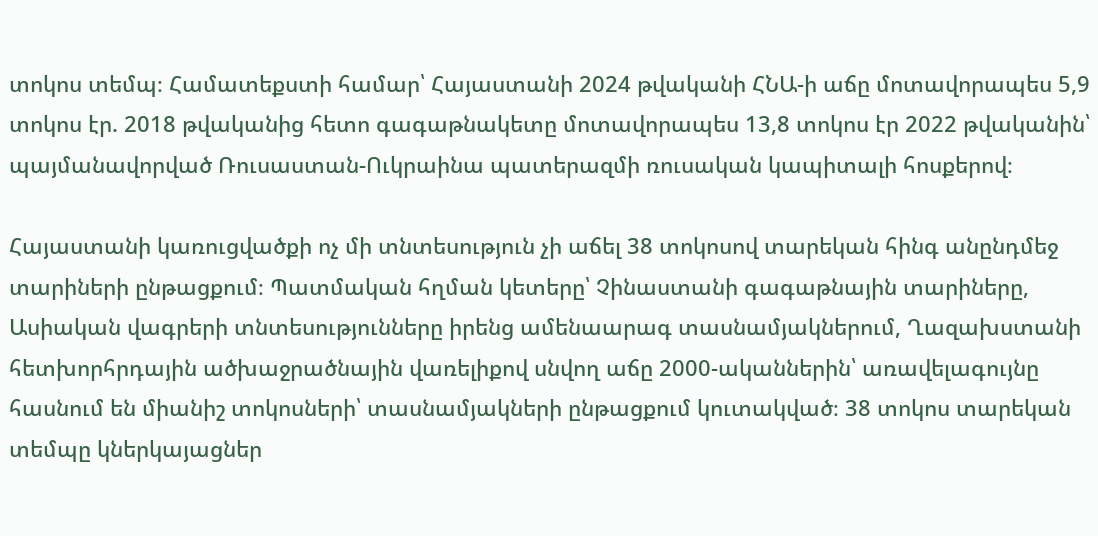տոկոս տեմպ։ Համատեքստի համար՝ Հայաստանի 2024 թվականի ՀՆԱ-ի աճը մոտավորապես 5,9 տոկոս էր. 2018 թվականից հետո գագաթնակետը մոտավորապես 13,8 տոկոս էր 2022 թվականին՝ պայմանավորված Ռուսաստան-Ուկրաինա պատերազմի ռուսական կապիտալի հոսքերով։

Հայաստանի կառուցվածքի ոչ մի տնտեսություն չի աճել 38 տոկոսով տարեկան հինգ անընդմեջ տարիների ընթացքում։ Պատմական հղման կետերը՝ Չինաստանի գագաթնային տարիները, Ասիական վագրերի տնտեսությունները իրենց ամենաարագ տասնամյակներում, Ղազախստանի հետխորհրդային ածխաջրածնային վառելիքով սնվող աճը 2000-ականներին՝ առավելագույնը հասնում են միանիշ տոկոսների՝ տասնամյակների ընթացքում կուտակված։ 38 տոկոս տարեկան տեմպը կներկայացներ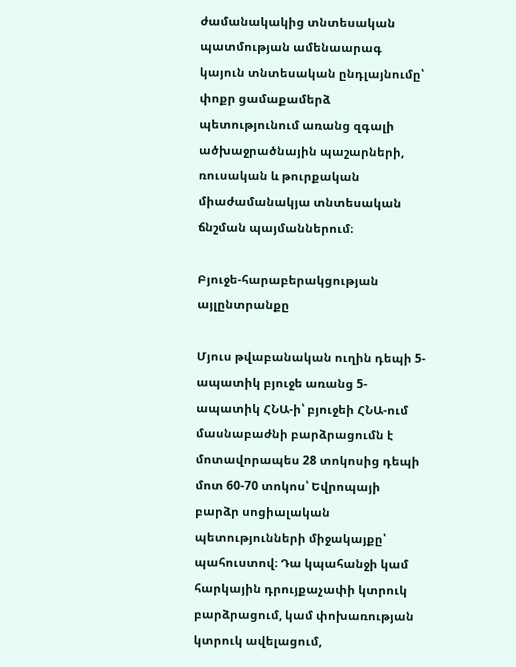ժամանակակից տնտեսական պատմության ամենաարագ կայուն տնտեսական ընդլայնումը՝ փոքր ցամաքամերձ պետությունում առանց զգալի ածխաջրածնային պաշարների, ռուսական և թուրքական միաժամանակյա տնտեսական ճնշման պայմաններում։

Բյուջե-հարաբերակցության այլընտրանքը

Մյուս թվաբանական ուղին դեպի 5-ապատիկ բյուջե առանց 5-ապատիկ ՀՆԱ-ի՝ բյուջեի ՀՆԱ-ում մասնաբաժնի բարձրացումն է մոտավորապես 28 տոկոսից դեպի մոտ 60-70 տոկոս՝ Եվրոպայի բարձր սոցիալական պետությունների միջակայքը՝ պահուստով։ Դա կպահանջի կամ հարկային դրույքաչափի կտրուկ բարձրացում, կամ փոխառության կտրուկ ավելացում,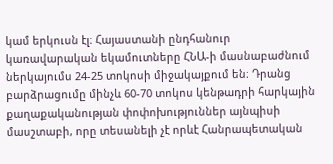կամ երկուսն էլ։ Հայաստանի ընդհանուր կառավարական եկամուտները ՀՆԱ-ի մասնաբաժնում ներկայումս 24-25 տոկոսի միջակայքում են։ Դրանց բարձրացումը մինչև 60-70 տոկոս կենթադրի հարկային քաղաքականության փոփոխություններ այնպիսի մասշտաբի, որը տեսանելի չէ որևէ Հանրապետական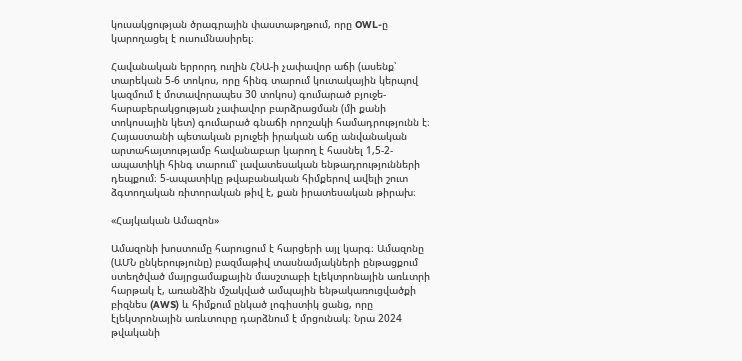կուսակցության ծրագրային փաստաթղթում, որը OWL-ը կարողացել է ուսումնասիրել։

Հավանական երրորդ ուղին ՀՆԱ-ի չափավոր աճի (ասենք՝ տարեկան 5-6 տոկոս, որը հինգ տարում կուտակային կերպով կազմում է մոտավորապես 30 տոկոս) գումարած բյուջե-հարաբերակցության չափավոր բարձրացման (մի քանի տոկոսային կետ) գումարած գնաճի որոշակի համադրությունն է։ Հայաստանի պետական բյուջեի իրական աճը անվանական արտահայտությամբ հավանաբար կարող է հասնել 1,5-2-ապատիկի հինգ տարում՝ լավատեսական ենթադրությունների դեպքում։ 5-ապատիկը թվաբանական հիմքերով ավելի շուտ ձգտողական ռիտորական թիվ է, քան իրատեսական թիրախ։

«Հայկական Ամազոն»

Ամազոնի խոստումը հարուցում է հարցերի այլ կարգ։ Ամազոնը (ԱՄՆ ընկերությունը) բազմաթիվ տասնամյակների ընթացքում ստեղծված մայրցամաքային մասշտաբի էլեկտրոնային առևտրի հարթակ է, առանձին մշակված ամպային ենթակառուցվածքի բիզնես (AWS) և հիմքում ընկած լոգիստիկ ցանց, որը էլեկտրոնային առևտուրը դարձնում է մրցունակ։ Նրա 2024 թվականի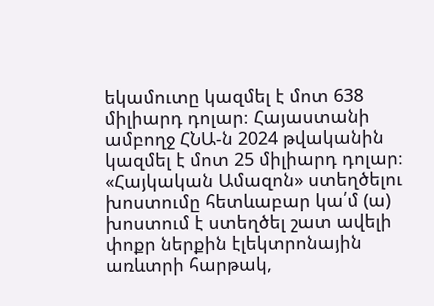եկամուտը կազմել է մոտ 638 միլիարդ դոլար։ Հայաստանի ամբողջ ՀՆԱ-ն 2024 թվականին կազմել է մոտ 25 միլիարդ դոլար։ «Հայկական Ամազոն» ստեղծելու խոստումը հետևաբար կա՛մ (ա) խոստում է ստեղծել շատ ավելի փոքր ներքին էլեկտրոնային առևտրի հարթակ,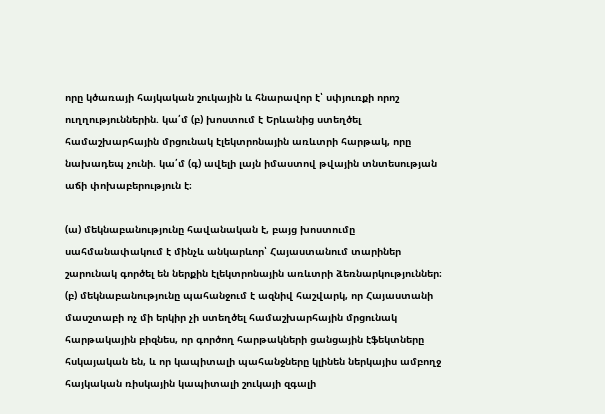որը կծառայի հայկական շուկային և հնարավոր է՝ սփյուռքի որոշ ուղղություններին. կա՛մ (բ) խոստում է Երևանից ստեղծել համաշխարհային մրցունակ էլեկտրոնային առևտրի հարթակ, որը նախադեպ չունի. կա՛մ (գ) ավելի լայն իմաստով թվային տնտեսության աճի փոխաբերություն է։

(ա) մեկնաբանությունը հավանական է, բայց խոստումը սահմանափակում է մինչև անկարևոր՝ Հայաստանում տարիներ շարունակ գործել են ներքին էլեկտրոնային առևտրի ձեռնարկություններ։ (բ) մեկնաբանությունը պահանջում է ազնիվ հաշվարկ, որ Հայաստանի մասշտաբի ոչ մի երկիր չի ստեղծել համաշխարհային մրցունակ հարթակային բիզնես, որ գործող հարթակների ցանցային էֆեկտները հսկայական են, և որ կապիտալի պահանջները կլինեն ներկայիս ամբողջ հայկական ռիսկային կապիտալի շուկայի զգալի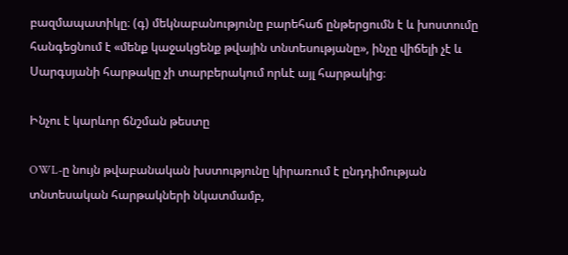բազմապատիկը։ (գ) մեկնաբանությունը բարեհաճ ընթերցումն է և խոստումը հանգեցնում է «մենք կաջակցենք թվային տնտեսությանը», ինչը վիճելի չէ և Սարգսյանի հարթակը չի տարբերակում որևէ այլ հարթակից։

Ինչու է կարևոր ճնշման թեստը

OWL-ը նույն թվաբանական խստությունը կիրառում է ընդդիմության տնտեսական հարթակների նկատմամբ,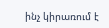ինչ կիրառում է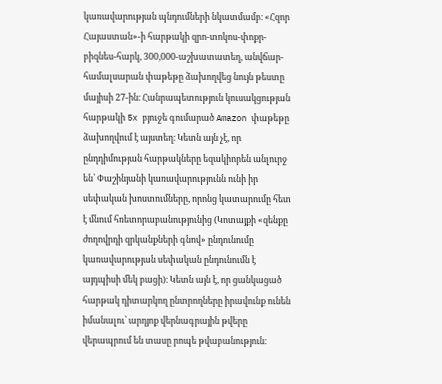կառավարության պնդումների նկատմամբ։ «Հզոր Հայաստան»-ի հարթակի զրո-տոկոս-փոքր-բիզնես-հարկ, 300,000-աշխատատեղ, անվճար-համալսարան փաթեթը ձախողվեց նույն թեստը մայիսի 27-ին։ Հանրապետություն կուսակցության հարթակի 5x բյուջե գումարած Amazon փաթեթը ձախողվում է այստեղ։ Կետն այն չէ, որ ընդդիմության հարթակները եզակիորեն անլուրջ են՝ Փաշինյանի կառավարությունն ունի իր սեփական խոստումները, որոնց կատարումը հետ է մնում հռետորաբանությունից (Կոտայքի «զենքը ժողովրդի զրկանքների գնով» ընդունումը կառավարության սեփական ընդունումն է այդպիսի մեկ բացի)։ Կետն այն է, որ ցանկացած հարթակ դիտարկող ընտրողները իրավունք ունեն իմանալու՝ արդյոք վերնագրային թվերը վերապրում են տասը րոպե թվաբանություն։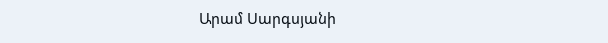Արամ Սարգսյանի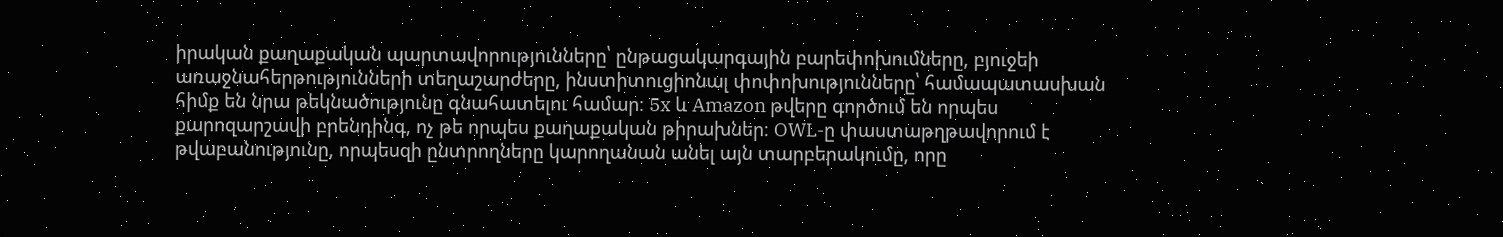իրական քաղաքական պարտավորությունները՝ ընթացակարգային բարեփոխումները, բյուջեի առաջնահերթությունների տեղաշարժերը, ինստիտուցիոնալ փոփոխությունները՝ համապատասխան հիմք են նրա թեկնածությունը գնահատելու համար։ 5x և Amazon թվերը գործում են որպես քարոզարշավի բրենդինգ, ոչ թե որպես քաղաքական թիրախներ։ OWL-ը փաստաթղթավորում է թվաբանությունը, որպեսզի ընտրողները կարողանան անել այն տարբերակումը, որը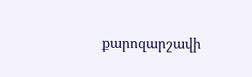քարոզարշավի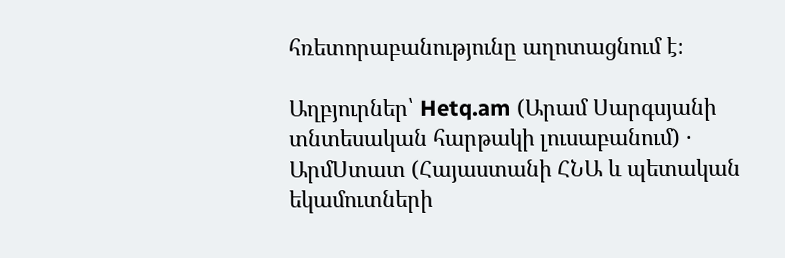հռետորաբանությունը աղոտացնում է։

Աղբյուրներ՝ Hetq.am (Արամ Սարգսյանի տնտեսական հարթակի լուսաբանում) · ԱրմՍտատ (Հայաստանի ՀՆԱ և պետական եկամուտների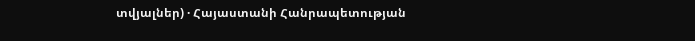տվյալներ) · Հայաստանի Հանրապետության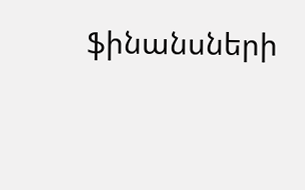ֆինանսների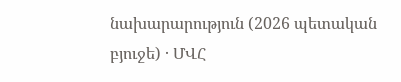նախարարություն (2026 պետական բյուջե) · ՄՎՀ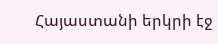Հայաստանի երկրի էջ